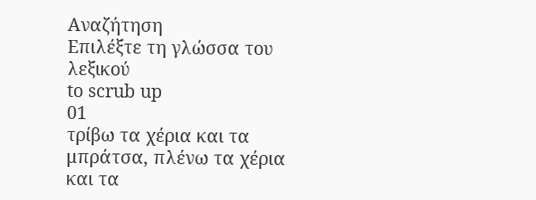Αναζήτηση
Επιλέξτε τη γλώσσα του λεξικού
to scrub up
01
τρίβω τα χέρια και τα μπράτσα, πλένω τα χέρια και τα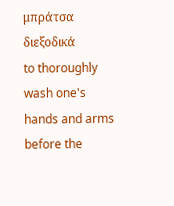μπράτσα διεξοδικά
to thoroughly wash one's hands and arms before the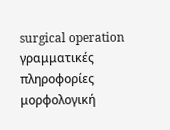surgical operation
γραμματικές πληροφορίες
μορφολογική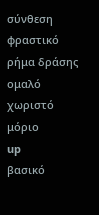σύνθεση
φραστικό
ρήμα δράσης
ομαλό
χωριστό
μόριο
up
βασικό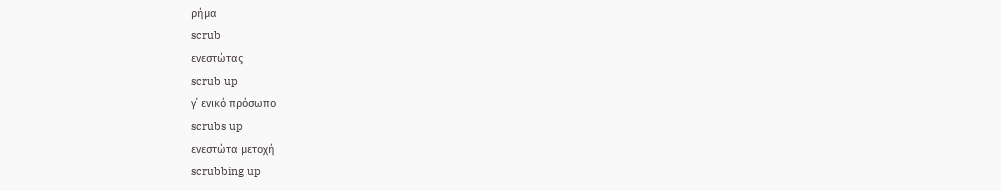ρήμα
scrub
ενεστώτας
scrub up
γ΄ ενικό πρόσωπο
scrubs up
ενεστώτα μετοχή
scrubbing up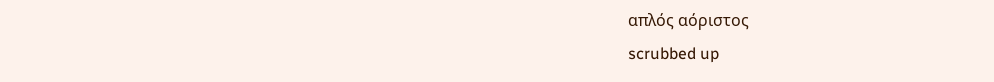απλός αόριστος
scrubbed up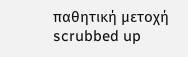παθητική μετοχή
scrubbed up